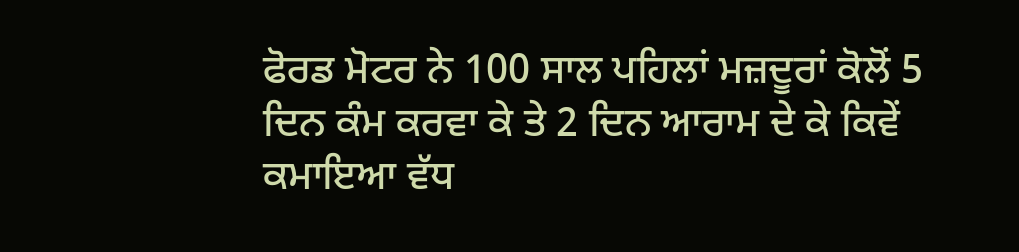ਫੋਰਡ ਮੋਟਰ ਨੇ 100 ਸਾਲ ਪਹਿਲਾਂ ਮਜ਼ਦੂਰਾਂ ਕੋਲੋਂ 5 ਦਿਨ ਕੰਮ ਕਰਵਾ ਕੇ ਤੇ 2 ਦਿਨ ਆਰਾਮ ਦੇ ਕੇ ਕਿਵੇਂ ਕਮਾਇਆ ਵੱਧ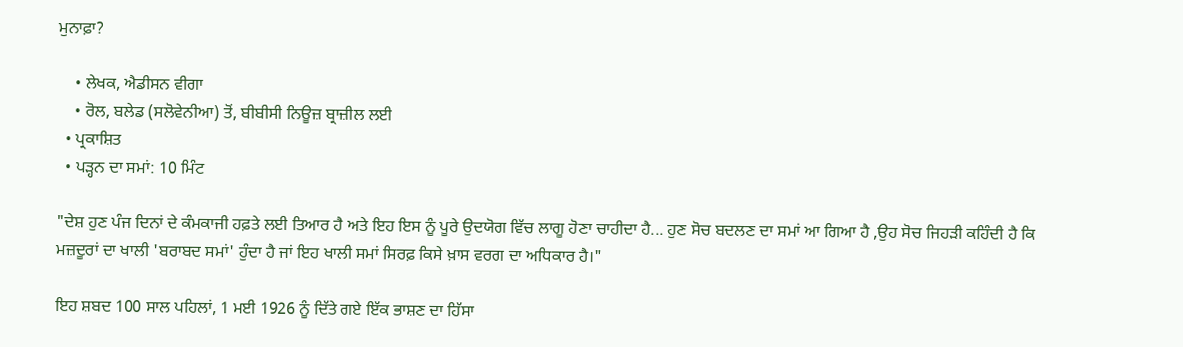ਮੁਨਾਫ਼ਾ?

    • ਲੇਖਕ, ਐਡੀਸਨ ਵੀਗਾ
    • ਰੋਲ, ਬਲੇਡ (ਸਲੋਵੇਨੀਆ) ਤੋਂ, ਬੀਬੀਸੀ ਨਿਊਜ਼ ਬ੍ਰਾਜ਼ੀਲ ਲਈ
  • ਪ੍ਰਕਾਸ਼ਿਤ
  • ਪੜ੍ਹਨ ਦਾ ਸਮਾਂ: 10 ਮਿੰਟ

"ਦੇਸ਼ ਹੁਣ ਪੰਜ ਦਿਨਾਂ ਦੇ ਕੰਮਕਾਜੀ ਹਫ਼ਤੇ ਲਈ ਤਿਆਰ ਹੈ ਅਤੇ ਇਹ ਇਸ ਨੂੰ ਪੂਰੇ ਉਦਯੋਗ ਵਿੱਚ ਲਾਗੂ ਹੋਣਾ ਚਾਹੀਦਾ ਹੈ... ਹੁਣ ਸੋਚ ਬਦਲਣ ਦਾ ਸਮਾਂ ਆ ਗਿਆ ਹੈ ,ਉਹ ਸੋਚ ਜਿਹੜੀ ਕਹਿੰਦੀ ਹੈ ਕਿ ਮਜ਼ਦੂਰਾਂ ਦਾ ਖਾਲੀ 'ਬਰਾਬਦ ਸਮਾਂ' ਹੁੰਦਾ ਹੈ ਜਾਂ ਇਹ ਖਾਲੀ ਸਮਾਂ ਸਿਰਫ਼ ਕਿਸੇ ਖ਼ਾਸ ਵਰਗ ਦਾ ਅਧਿਕਾਰ ਹੈ।"

ਇਹ ਸ਼ਬਦ 100 ਸਾਲ ਪਹਿਲਾਂ, 1 ਮਈ 1926 ਨੂੰ ਦਿੱਤੇ ਗਏ ਇੱਕ ਭਾਸ਼ਣ ਦਾ ਹਿੱਸਾ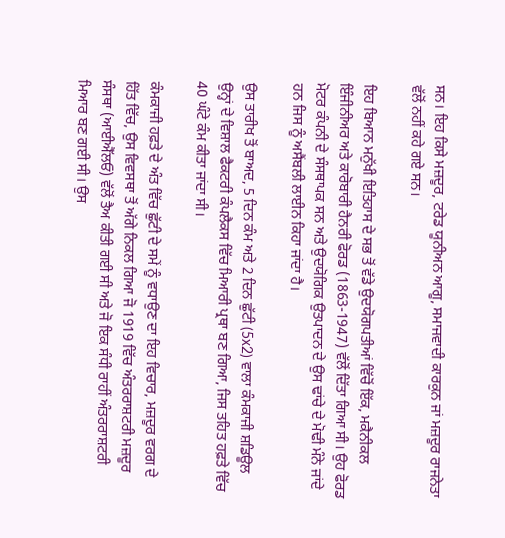ਸਨ। ਇਹ ਕਿਸੇ ਮਜ਼ਦੂਰ, ਟਰੇਡ ਯੂਨੀਅਨ ਆਗੂ, ਸਮਾਜਵਾਦੀ ਕਾਰਕੁਨ ਜਾਂ ਮਜ਼ਦੂਰ ਰਾਜਨੇਤਾ ਵੱਲੋਂ ਨਹੀਂ ਕਹੇ ਗਏ ਸਨ।

ਇਹ ਬਿਆਨ ਮਨੁੱਖੀ ਇਤਿਹਾਸ ਦੇ ਸਭ ਤੋਂ ਵੱਡੇ ਉਦਯੋਗਪਤੀਆਂ ਵਿੱਚੋਂ ਇੱਕ, ਮਕੈਨੀਕਲ ਇੰਜੀਨੀਅਰ ਅਤੇ ਕਾਰੋਬਾਰੀ ਹੈਨਰੀ ਫੋਰਡ (1863-1947) ਵੱਲੋਂ ਦਿੱਤਾ ਗਿਆ ਸੀ। ਉਹ ਫੋਰਡ ਮੋਟਰ ਕੰਪਨੀ ਦੇ ਸੰਸਥਾਪਕ ਸਨ ਅਤੇ ਉਦਯੋਗਿਕ ਉਤਪਾਦਨ ਦੇ ਉਸ ਢਾਂਚੇ ਦੇ ਮੋਢੀ ਮੰਨੇ ਜਾਂਦੇ ਹਨ ਜਿਸ ਨੂੰ ਅਸੈਂਬਲੀ ਲਾਈਨ ਕਿਹਾ ਜਾਂਦਾ ਹੈ।

ਉਸ ਤਾਰੀਖ ਤੋਂ ਬਾਅਦ, 5 ਦਿਨ ਕੰਮ ਅਤੇ 2 ਦਿਨ ਛੁੱਟੀ (5x2) ਵਾਲਾ ਕੰਮਕਾਜੀ ਸ਼ਡਿਊਲ ਉਨ੍ਹਾਂ ਦੇ ਵਿਸ਼ਾਲ ਫੈਕਟਰੀ ਕੰਪਲੈਕਸ ਵਿੱਚ ਮਿਆਰੀ ਪ੍ਰਥਾ ਬਣ ਗਿਆ, ਜਿਸ ਤਹਿਤ ਹਫ਼ਤੇ ਵਿੱਚ 40 ਘੰਟੇ ਕੰਮ ਕੀਤਾ ਜਾਂਦਾ ਸੀ।

ਕੰਮਕਾਜੀ ਹਫ਼ਤੇ ਦੇ ਅੰਤ ਵਿੱਚ ਛੁੱਟੀ ਦੇ ਸਮੇਂ ਨੂੰ ਵਧਾਉਣ ਦਾ ਇਹ ਵਿਚਾਰ, ਮਜ਼ਦੂਰ ਵਰਗ ਦੇ ਹਿੱਤ ਵਿੱਚ, ਉਸ ਵਿਵਸਥਾ ਤੋਂ ਅੱਗੇ ਨਿਕਲ ਗਿਆ ਜੋ 1919 ਵਿੱਚ ਅੰਤਰਰਾਸ਼ਟਰੀ ਮਜ਼ਦੂਰ ਸੰਸਥਾ (ਆਈਐੱਲਓ) ਵੱਲੋਂ ਤੈਅ ਕੀਤੀ ਗਈ ਸੀ ਅਤੇ ਜੋ ਇਕ ਸੰਧੀ ਰਾਹੀਂ ਅੰਤਰਰਾਸ਼ਟਰੀ ਮਿਆਰ ਬਣ ਗਈ ਸੀ। ਉਸ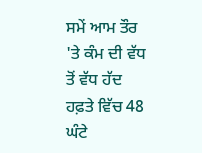ਸਮੇਂ ਆਮ ਤੌਰ 'ਤੇ ਕੰਮ ਦੀ ਵੱਧ ਤੋਂ ਵੱਧ ਹੱਦ ਹਫ਼ਤੇ ਵਿੱਚ 48 ਘੰਟੇ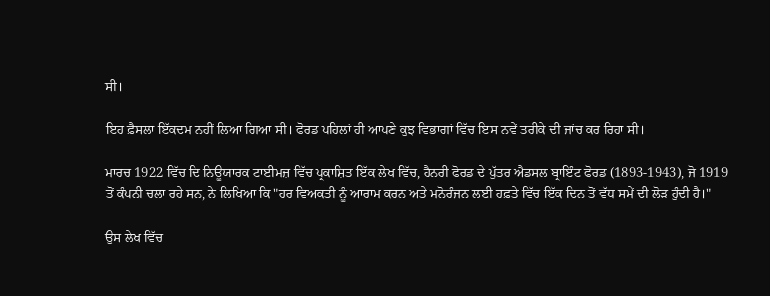ਸੀ।

ਇਹ ਫ਼ੈਸਲਾ ਇੱਕਦਮ ਨਹੀਂ ਲਿਆ ਗਿਆ ਸੀ। ਫੋਰਡ ਪਹਿਲਾਂ ਹੀ ਆਪਣੇ ਕੁਝ ਵਿਭਾਗਾਂ ਵਿੱਚ ਇਸ ਨਵੇਂ ਤਰੀਕੇ ਦੀ ਜਾਂਚ ਕਰ ਰਿਹਾ ਸੀ।

ਮਾਰਚ 1922 ਵਿੱਚ ਦਿ ਨਿਊਯਾਰਕ ਟਾਈਮਜ਼ ਵਿੱਚ ਪ੍ਰਕਾਸ਼ਿਤ ਇੱਕ ਲੇਖ ਵਿੱਚ, ਹੈਨਰੀ ਫੋਰਡ ਦੇ ਪੁੱਤਰ ਐਡਸਲ ਬ੍ਰਾਇੰਟ ਫੋਰਡ (1893-1943), ਜੋ 1919 ਤੋਂ ਕੰਪਨੀ ਚਲਾ ਰਹੇ ਸਨ, ਨੇ ਲਿਖਿਆ ਕਿ "ਹਰ ਵਿਅਕਤੀ ਨੂੰ ਆਰਾਮ ਕਰਨ ਅਤੇ ਮਨੋਰੰਜਨ ਲਈ ਹਫ਼ਤੇ ਵਿੱਚ ਇੱਕ ਦਿਨ ਤੋਂ ਵੱਧ ਸਮੇਂ ਦੀ ਲੋੜ ਹੁੰਦੀ ਹੈ।"

ਉਸ ਲੇਖ ਵਿੱਚ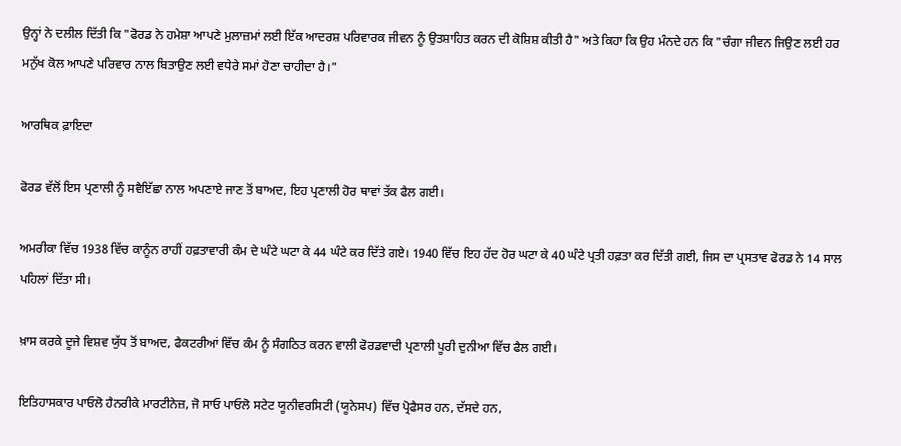ਉਨ੍ਹਾਂ ਨੇ ਦਲੀਲ ਦਿੱਤੀ ਕਿ "ਫੋਰਡ ਨੇ ਹਮੇਸ਼ਾ ਆਪਣੇ ਮੁਲਾਜ਼ਮਾਂ ਲਈ ਇੱਕ ਆਦਰਸ਼ ਪਰਿਵਾਰਕ ਜੀਵਨ ਨੂੰ ਉਤਸ਼ਾਹਿਤ ਕਰਨ ਦੀ ਕੋਸ਼ਿਸ਼ ਕੀਤੀ ਹੈ" ਅਤੇ ਕਿਹਾ ਕਿ ਉਹ ਮੰਨਦੇ ਹਨ ਕਿ "ਚੰਗਾ ਜੀਵਨ ਜਿਉਣ ਲਈ ਹਰ ਮਨੁੱਖ ਕੋਲ ਆਪਣੇ ਪਰਿਵਾਰ ਨਾਲ ਬਿਤਾਉਣ ਲਈ ਵਧੇਰੇ ਸਮਾਂ ਹੋਣਾ ਚਾਹੀਦਾ ਹੈ।"

ਆਰਥਿਕ ਫ਼ਾਇਦਾ

ਫੋਰਡ ਵੱਲੋਂ ਇਸ ਪ੍ਰਣਾਲੀ ਨੂੰ ਸਵੈਇੱਛਾ ਨਾਲ ਅਪਣਾਏ ਜਾਣ ਤੋਂ ਬਾਅਦ, ਇਹ ਪ੍ਰਣਾਲੀ ਹੋਰ ਥਾਵਾਂ ਤੱਕ ਫੈਲ ਗਈ।

ਅਮਰੀਕਾ ਵਿੱਚ 1938 ਵਿੱਚ ਕਾਨੂੰਨ ਰਾਹੀਂ ਹਫ਼ਤਾਵਾਰੀ ਕੰਮ ਦੇ ਘੰਟੇ ਘਟਾ ਕੇ 44 ਘੰਟੇ ਕਰ ਦਿੱਤੇ ਗਏ। 1940 ਵਿੱਚ ਇਹ ਹੱਦ ਹੋਰ ਘਟਾ ਕੇ 40 ਘੰਟੇ ਪ੍ਰਤੀ ਹਫ਼ਤਾ ਕਰ ਦਿੱਤੀ ਗਈ, ਜਿਸ ਦਾ ਪ੍ਰਸਤਾਵ ਫੋਰਡ ਨੇ 14 ਸਾਲ ਪਹਿਲਾਂ ਦਿੱਤਾ ਸੀ।

ਖ਼ਾਸ ਕਰਕੇ ਦੂਜੇ ਵਿਸ਼ਵ ਯੁੱਧ ਤੋਂ ਬਾਅਦ, ਫੈਕਟਰੀਆਂ ਵਿੱਚ ਕੰਮ ਨੂੰ ਸੰਗਠਿਤ ਕਰਨ ਵਾਲੀ ਫੋਰਡਵਾਦੀ ਪ੍ਰਣਾਲੀ ਪੂਰੀ ਦੁਨੀਆ ਵਿੱਚ ਫੈਲ ਗਈ।

ਇਤਿਹਾਸਕਾਰ ਪਾਓਲੋ ਹੈਨਰੀਕੇ ਮਾਰਟੀਨੇਜ਼, ਜੋ ਸਾਓ ਪਾਓਲੋ ਸਟੇਟ ਯੂਨੀਵਰਸਿਟੀ (ਯੂਨੇਸਪ) ਵਿੱਚ ਪ੍ਰੋਫੈਸਰ ਹਨ, ਦੱਸਦੇ ਹਨ,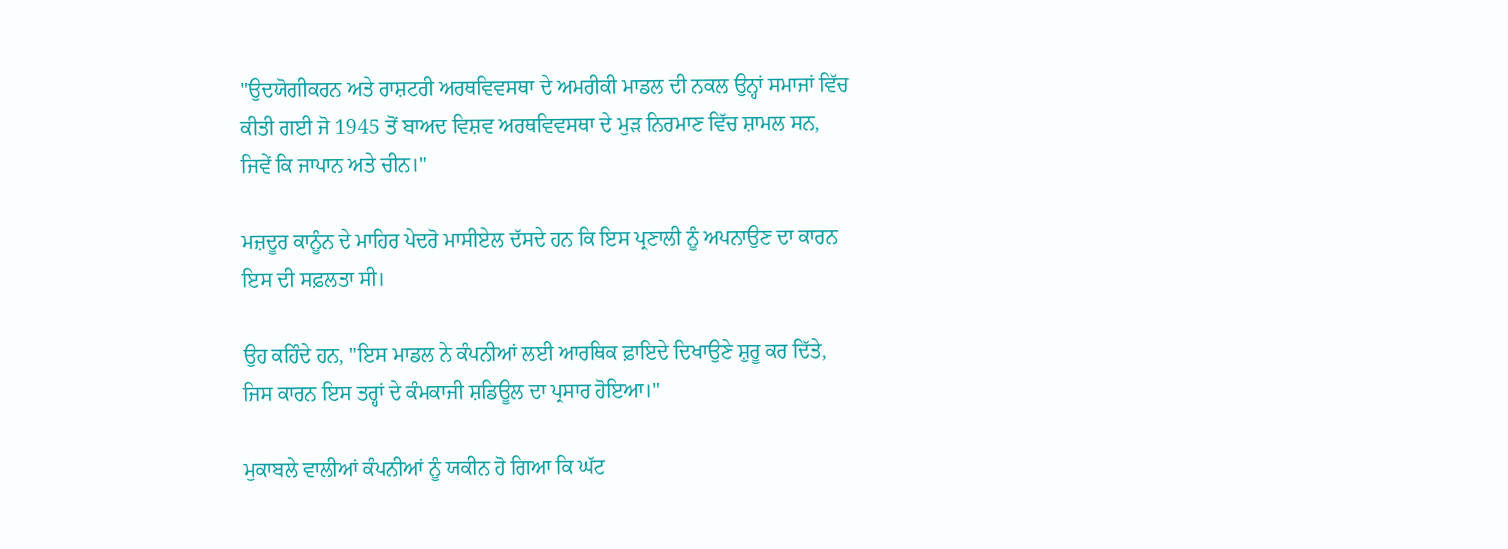"ਉਦਯੋਗੀਕਰਨ ਅਤੇ ਰਾਸ਼ਟਰੀ ਅਰਥਵਿਵਸਥਾ ਦੇ ਅਮਰੀਕੀ ਮਾਡਲ ਦੀ ਨਕਲ ਉਨ੍ਹਾਂ ਸਮਾਜਾਂ ਵਿੱਚ ਕੀਤੀ ਗਈ ਜੋ 1945 ਤੋਂ ਬਾਅਦ ਵਿਸ਼ਵ ਅਰਥਵਿਵਸਥਾ ਦੇ ਮੁੜ ਨਿਰਮਾਣ ਵਿੱਚ ਸ਼ਾਮਲ ਸਨ, ਜਿਵੇਂ ਕਿ ਜਾਪਾਨ ਅਤੇ ਚੀਨ।"

ਮਜ਼ਦੂਰ ਕਾਨੂੰਨ ਦੇ ਮਾਹਿਰ ਪੇਦਰੋ ਮਾਸੀਏਲ ਦੱਸਦੇ ਹਨ ਕਿ ਇਸ ਪ੍ਰਣਾਲੀ ਨੂੰ ਅਪਨਾਉਣ ਦਾ ਕਾਰਨ ਇਸ ਦੀ ਸਫ਼ਲਤਾ ਸੀ।

ਉਹ ਕਹਿੰਦੇ ਹਨ, "ਇਸ ਮਾਡਲ ਨੇ ਕੰਪਨੀਆਂ ਲਈ ਆਰਥਿਕ ਫ਼ਾਇਦੇ ਦਿਖਾਉਣੇ ਸ਼ੁਰੂ ਕਰ ਦਿੱਤੇ, ਜਿਸ ਕਾਰਨ ਇਸ ਤਰ੍ਹਾਂ ਦੇ ਕੰਮਕਾਜੀ ਸ਼ਡਿਊਲ ਦਾ ਪ੍ਰਸਾਰ ਹੋਇਆ।"

ਮੁਕਾਬਲੇ ਵਾਲੀਆਂ ਕੰਪਨੀਆਂ ਨੂੰ ਯਕੀਨ ਹੋ ਗਿਆ ਕਿ ਘੱਟ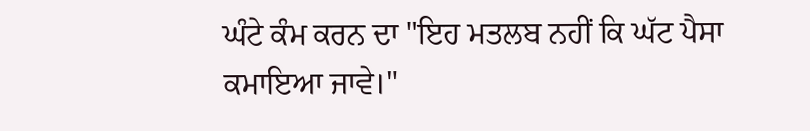ਘੰਟੇ ਕੰਮ ਕਰਨ ਦਾ "ਇਹ ਮਤਲਬ ਨਹੀਂ ਕਿ ਘੱਟ ਪੈਸਾ ਕਮਾਇਆ ਜਾਵੇ।"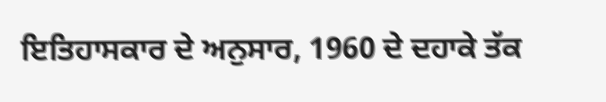ਇਤਿਹਾਸਕਾਰ ਦੇ ਅਨੁਸਾਰ, 1960 ਦੇ ਦਹਾਕੇ ਤੱਕ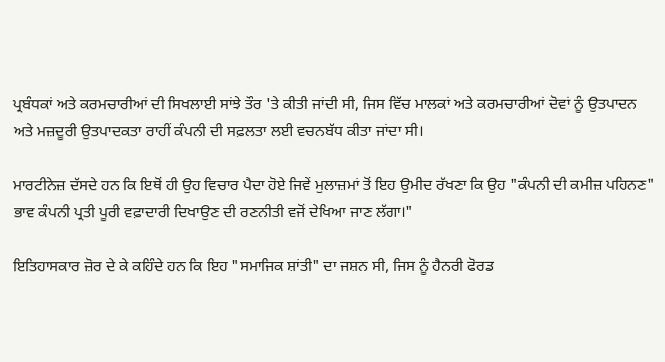ਪ੍ਰਬੰਧਕਾਂ ਅਤੇ ਕਰਮਚਾਰੀਆਂ ਦੀ ਸਿਖਲਾਈ ਸਾਂਝੇ ਤੌਰ 'ਤੇ ਕੀਤੀ ਜਾਂਦੀ ਸੀ, ਜਿਸ ਵਿੱਚ ਮਾਲਕਾਂ ਅਤੇ ਕਰਮਚਾਰੀਆਂ ਦੋਵਾਂ ਨੂੰ ਉਤਪਾਦਨ ਅਤੇ ਮਜ਼ਦੂਰੀ ਉਤਪਾਦਕਤਾ ਰਾਹੀਂ ਕੰਪਨੀ ਦੀ ਸਫ਼ਲਤਾ ਲਈ ਵਚਨਬੱਧ ਕੀਤਾ ਜਾਂਦਾ ਸੀ।

ਮਾਰਟੀਨੇਜ਼ ਦੱਸਦੇ ਹਨ ਕਿ ਇਥੋਂ ਹੀ ਉਹ ਵਿਚਾਰ ਪੈਦਾ ਹੋਏ ਜਿਵੇਂ ਮੁਲਾਜ਼ਮਾਂ ਤੋਂ ਇਹ ਉਮੀਦ ਰੱਖਣਾ ਕਿ ਉਹ "ਕੰਪਨੀ ਦੀ ਕਮੀਜ਼ ਪਹਿਨਣ" ਭਾਵ ਕੰਪਨੀ ਪ੍ਰਤੀ ਪੂਰੀ ਵਫ਼ਾਦਾਰੀ ਦਿਖਾਉਣ ਦੀ ਰਣਨੀਤੀ ਵਜੋਂ ਦੇਖਿਆ ਜਾਣ ਲੱਗਾ।"

ਇਤਿਹਾਸਕਾਰ ਜ਼ੋਰ ਦੇ ਕੇ ਕਹਿੰਦੇ ਹਨ ਕਿ ਇਹ "ਸਮਾਜਿਕ ਸ਼ਾਂਤੀ" ਦਾ ਜਸ਼ਨ ਸੀ, ਜਿਸ ਨੂੰ ਹੈਨਰੀ ਫੋਰਡ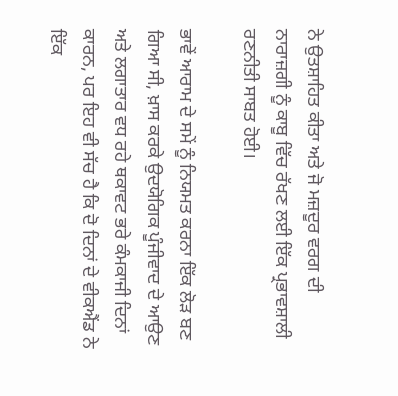ਨੇ ਉਤਸ਼ਾਹਿਤ ਕੀਤਾ ਅਤੇ ਜੋ ਮਜ਼ਦੂਰ ਵਰਗ ਦੀ ਨਾਰਾਜ਼ਗੀ ਨੂੰ ਕਾਬੂ ਵਿੱਚ ਰੱਖਣ ਲਈ ਇੱਕ ਪ੍ਰਭਾਵਸ਼ਾਲੀ ਰਣਨੀਤੀ ਸਾਬਤ ਹੋਈ।

ਭਾਵੇਂ ਆਰਾਮ ਦੇ ਸਮੇਂ ਨੂੰ ਨਿਯਮਤ ਕਰਨਾ ਇੱਕ ਲੋੜ ਬਣ ਗਿਆ ਸੀ, ਖ਼ਾਸ ਕਰਕੇ ਉਦਯੋਗਿਕ ਪੂੰਜੀਵਾਦ ਦੇ ਆਉਣ ਅਤੇ ਲਗਾਤਾਰ ਵਧ ਰਹੇ ਥਕਾਵਟ ਭਰੇ ਕੰਮਕਾਜੀ ਦਿਨਾਂ ਕਾਰਨ, ਪਰ ਇਹ ਵੀ ਸੱਚ ਹੈ ਕਿ ਦੋ ਦਿਨਾਂ ਦੇ ਵੀਕਐਂਡ ਨੇ ਇੱਕ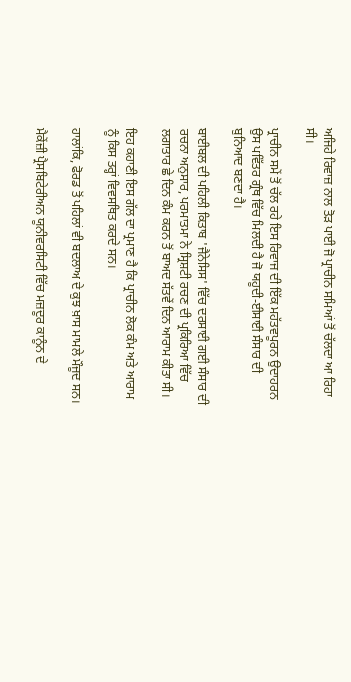ਅਜਿਹੇ ਰਿਵਾਜ਼ ਨਾਲ ਤੋੜ ਪਾਈ ਜੋ ਪ੍ਰਾਚੀਨ ਸਮਿਆਂ ਤੋਂ ਚੱਲਦਾ ਆ ਰਿਹਾ ਸੀ।

ਪ੍ਰਾਚੀਨ ਸਮੇਂ ਤੋਂ ਚੱਲ ਰਹੇ ਇਸ ਰਿਵਾਜ ਦੀ ਇੱਕ ਮਹੱਤਵਪੂਰਨ ਉਦਾਹਰਨ ਉਸ ਪਵਿੱਤਰ ਗ੍ਰੰਥ ਵਿੱਚ ਮਿਲਦੀ ਹੈ ਜੋ ਯਹੂਦੀ-ਈਸਾਈ ਸੰਸਾਰ ਦੀ ਬੁਨਿਆਦ ਬਣਦਾ ਹੈ।

ਬਾਈਬਲ ਦੀ ਪਹਿਲੀ ਕਿਤਾਬ 'ਜੈਨੇਸਿਸ' ਵਿੱਚ ਦਰਸਾਈ ਗਈ ਸੰਸਾਰ ਦੀ ਰਚਨਾ ਅਨੁਸਾਰ, ਪਰਮਾਤਮਾ ਨੇ ਸ੍ਰਿਸ਼ਟੀ ਰਚਣ ਦੀ ਪ੍ਰਕਿਰਿਆ ਵਿੱਚ ਲਗਾਤਾਰ ਛੇ ਦਿਨ ਕੰਮ ਕਰਨ ਤੋਂ ਬਾਅਦ ਸੱਤਵੇਂ ਦਿਨ ਆਰਾਮ ਕੀਤਾ ਸੀ।

ਇਹ ਕਹਾਣੀ ਇਸ ਗੱਲ ਦਾ ਪ੍ਰਮਾਣ ਹੈ ਕਿ ਪ੍ਰਾਚੀਨ ਲੋਕ ਕੰਮ ਅਤੇ ਆਰਾਮ ਨੂੰ ਕਿਸ ਤਰ੍ਹਾਂ ਵਿਵਸਥਿਤ ਕਰਦੇ ਸਨ।

ਹਾਲਾਂਕਿ, ਫੋਰਡ ਤੋਂ ਪਹਿਲਾਂ ਵੀ ਬਦਲਾਅ ਦੇ ਕੁਝ ਖ਼ਾਸ ਮਾਮਲੇ ਮੌਜੂਦ ਸਨ।

ਮੈਕੇਂਜ਼ੀ ਪ੍ਰੈਸਬਿਟੇਰੀਅਨ ਯੂਨੀਵਰਸਿਟੀ ਵਿੱਚ ਮਜ਼ਦੂਰ ਕਾਨੂੰਨ ਦੇ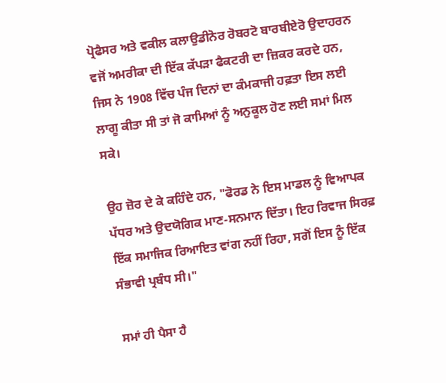ਪ੍ਰੋਫੈਸਰ ਅਤੇ ਵਕੀਲ ਕਲਾਉਡੀਨੋਰ ਰੋਬਰਟੋ ਬਾਰਬੀਏਰੋ ਉਦਾਹਰਨ ਵਜੋਂ ਅਮਰੀਕਾ ਦੀ ਇੱਕ ਕੱਪੜਾ ਫੈਕਟਰੀ ਦਾ ਜ਼ਿਕਰ ਕਰਦੇ ਹਨ, ਜਿਸ ਨੇ 1908 ਵਿੱਚ ਪੰਜ ਦਿਨਾਂ ਦਾ ਕੰਮਕਾਜੀ ਹਫ਼ਤਾ ਇਸ ਲਈ ਲਾਗੂ ਕੀਤਾ ਸੀ ਤਾਂ ਜੋ ਕਾਮਿਆਂ ਨੂੰ ਅਨੁਕੂਲ ਹੋਣ ਲਈ ਸਮਾਂ ਮਿਲ ਸਕੇ।

ਉਹ ਜ਼ੋਰ ਦੇ ਕੇ ਕਹਿੰਦੇ ਹਨ, "ਫੋਰਡ ਨੇ ਇਸ ਮਾਡਲ ਨੂੰ ਵਿਆਪਕ ਪੱਧਰ ਅਤੇ ਉਦਯੋਗਿਕ ਮਾਣ-ਸਨਮਾਨ ਦਿੱਤਾ। ਇਹ ਰਿਵਾਜ ਸਿਰਫ਼ ਇੱਕ ਸਮਾਜਿਕ ਰਿਆਇਤ ਵਾਂਗ ਨਹੀਂ ਰਿਹਾ, ਸਗੋਂ ਇਸ ਨੂੰ ਇੱਕ ਸੰਭਾਵੀ ਪ੍ਰਬੰਧ ਸੀ।"

ਸਮਾਂ ਹੀ ਪੈਸਾ ਹੈ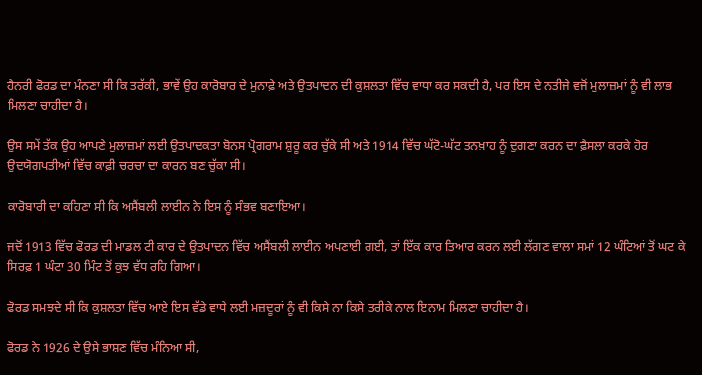ਹੈਨਰੀ ਫੋਰਡ ਦਾ ਮੰਨਣਾ ਸੀ ਕਿ ਤਰੱਕੀ, ਭਾਵੇਂ ਉਹ ਕਾਰੋਬਾਰ ਦੇ ਮੁਨਾਫ਼ੇ ਅਤੇ ਉਤਪਾਦਨ ਦੀ ਕੁਸ਼ਲਤਾ ਵਿੱਚ ਵਾਧਾ ਕਰ ਸਕਦੀ ਹੈ, ਪਰ ਇਸ ਦੇ ਨਤੀਜੇ ਵਜੋਂ ਮੁਲਾਜ਼ਮਾਂ ਨੂੰ ਵੀ ਲਾਭ ਮਿਲਣਾ ਚਾਹੀਦਾ ਹੈ।

ਉਸ ਸਮੇਂ ਤੱਕ ਉਹ ਆਪਣੇ ਮੁਲਾਜ਼ਮਾਂ ਲਈ ਉਤਪਾਦਕਤਾ ਬੋਨਸ ਪ੍ਰੋਗਰਾਮ ਸ਼ੁਰੂ ਕਰ ਚੁੱਕੇ ਸੀ ਅਤੇ 1914 ਵਿੱਚ ਘੱਟੋ-ਘੱਟ ਤਨਖ਼ਾਹ ਨੂੰ ਦੁਗਣਾ ਕਰਨ ਦਾ ਫ਼ੈਸਲਾ ਕਰਕੇ ਹੋਰ ਉਦਯੋਗਪਤੀਆਂ ਵਿੱਚ ਕਾਫ਼ੀ ਚਰਚਾ ਦਾ ਕਾਰਨ ਬਣ ਚੁੱਕਾ ਸੀ।

ਕਾਰੋਬਾਰੀ ਦਾ ਕਹਿਣਾ ਸੀ ਕਿ ਅਸੈਂਬਲੀ ਲਾਈਨ ਨੇ ਇਸ ਨੂੰ ਸੰਭਵ ਬਣਾਇਆ।

ਜਦੋਂ 1913 ਵਿੱਚ ਫੋਰਡ ਦੀ ਮਾਡਲ ਟੀ ਕਾਰ ਦੇ ਉਤਪਾਦਨ ਵਿੱਚ ਅਸੈਂਬਲੀ ਲਾਈਨ ਅਪਣਾਈ ਗਈ, ਤਾਂ ਇੱਕ ਕਾਰ ਤਿਆਰ ਕਰਨ ਲਈ ਲੱਗਣ ਵਾਲਾ ਸਮਾਂ 12 ਘੰਟਿਆਂ ਤੋਂ ਘਟ ਕੇ ਸਿਰਫ਼ 1 ਘੰਟਾ 30 ਮਿੰਟ ਤੋਂ ਕੁਝ ਵੱਧ ਰਹਿ ਗਿਆ।

ਫੋਰਡ ਸਮਝਦੇ ਸੀ ਕਿ ਕੁਸ਼ਲਤਾ ਵਿੱਚ ਆਏ ਇਸ ਵੱਡੇ ਵਾਧੇ ਲਈ ਮਜ਼ਦੂਰਾਂ ਨੂੰ ਵੀ ਕਿਸੇ ਨਾ ਕਿਸੇ ਤਰੀਕੇ ਨਾਲ ਇਨਾਮ ਮਿਲਣਾ ਚਾਹੀਦਾ ਹੈ।

ਫੋਰਡ ਨੇ 1926 ਦੇ ਉਸੇ ਭਾਸ਼ਣ ਵਿੱਚ ਮੰਨਿਆ ਸੀ,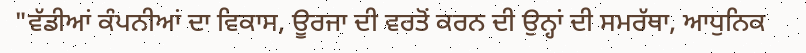"ਵੱਡੀਆਂ ਕੰਪਨੀਆਂ ਦਾ ਵਿਕਾਸ, ਊਰਜਾ ਦੀ ਵਰਤੋਂ ਕਰਨ ਦੀ ਉਨ੍ਹਾਂ ਦੀ ਸਮਰੱਥਾ, ਆਧੁਨਿਕ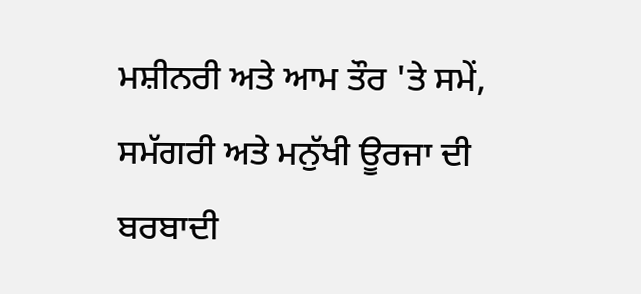ਮਸ਼ੀਨਰੀ ਅਤੇ ਆਮ ਤੌਰ 'ਤੇ ਸਮੇਂ, ਸਮੱਗਰੀ ਅਤੇ ਮਨੁੱਖੀ ਊਰਜਾ ਦੀ ਬਰਬਾਦੀ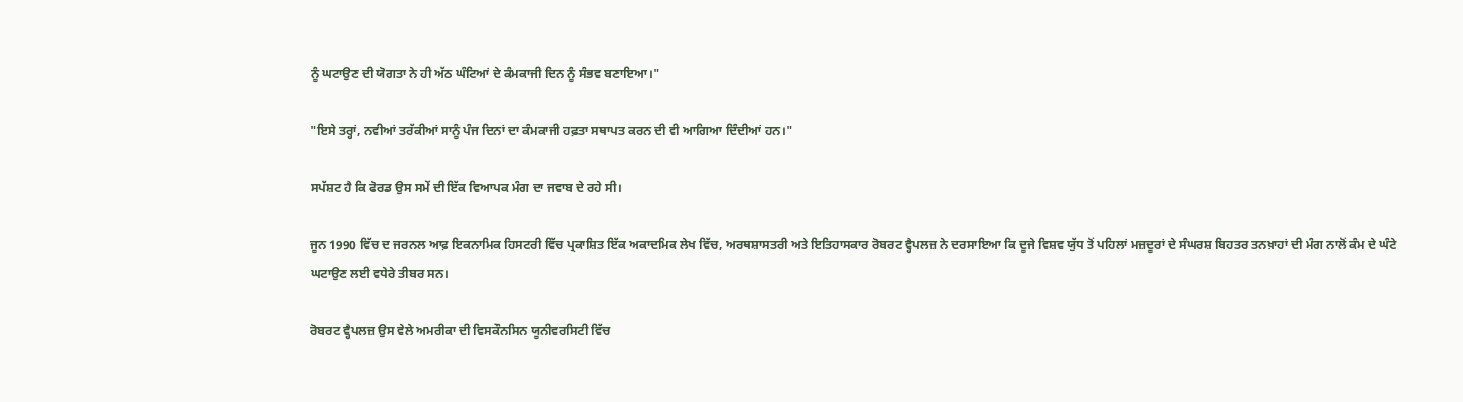ਨੂੰ ਘਟਾਉਣ ਦੀ ਯੋਗਤਾ ਨੇ ਹੀ ਅੱਠ ਘੰਟਿਆਂ ਦੇ ਕੰਮਕਾਜੀ ਦਿਨ ਨੂੰ ਸੰਭਵ ਬਣਾਇਆ।"

"ਇਸੇ ਤਰ੍ਹਾਂ, ਨਵੀਆਂ ਤਰੱਕੀਆਂ ਸਾਨੂੰ ਪੰਜ ਦਿਨਾਂ ਦਾ ਕੰਮਕਾਜੀ ਹਫ਼ਤਾ ਸਥਾਪਤ ਕਰਨ ਦੀ ਵੀ ਆਗਿਆ ਦਿੰਦੀਆਂ ਹਨ।"

ਸਪੱਸ਼ਟ ਹੈ ਕਿ ਫੋਰਡ ਉਸ ਸਮੇਂ ਦੀ ਇੱਕ ਵਿਆਪਕ ਮੰਗ ਦਾ ਜਵਾਬ ਦੇ ਰਹੇ ਸੀ।

ਜੂਨ 1990 ਵਿੱਚ ਦ ਜਰਨਲ ਆਫ਼ ਇਕਨਾਮਿਕ ਹਿਸਟਰੀ ਵਿੱਚ ਪ੍ਰਕਾਸ਼ਿਤ ਇੱਕ ਅਕਾਦਮਿਕ ਲੇਖ ਵਿੱਚ, ਅਰਥਸ਼ਾਸਤਰੀ ਅਤੇ ਇਤਿਹਾਸਕਾਰ ਰੋਬਰਟ ਵ੍ਹੈਪਲਜ਼ ਨੇ ਦਰਸਾਇਆ ਕਿ ਦੂਜੇ ਵਿਸ਼ਵ ਯੁੱਧ ਤੋਂ ਪਹਿਲਾਂ ਮਜ਼ਦੂਰਾਂ ਦੇ ਸੰਘਰਸ਼ ਬਿਹਤਰ ਤਨਖ਼ਾਹਾਂ ਦੀ ਮੰਗ ਨਾਲੋਂ ਕੰਮ ਦੇ ਘੰਟੇ ਘਟਾਉਣ ਲਈ ਵਧੇਰੇ ਤੀਬਰ ਸਨ।

ਰੋਬਰਟ ਵ੍ਹੈਪਲਜ਼ ਉਸ ਵੇਲੇ ਅਮਰੀਕਾ ਦੀ ਵਿਸਕੌਨਸਿਨ ਯੂਨੀਵਰਸਿਟੀ ਵਿੱਚ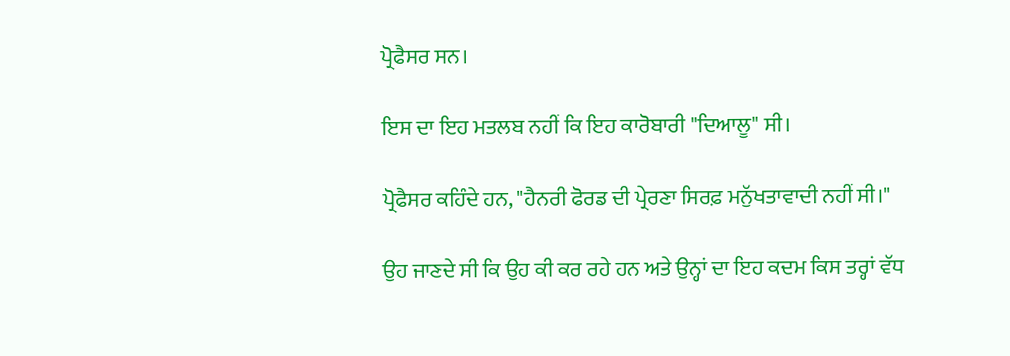ਪ੍ਰੋਫੈਸਰ ਸਨ।

ਇਸ ਦਾ ਇਹ ਮਤਲਬ ਨਹੀਂ ਕਿ ਇਹ ਕਾਰੋਬਾਰੀ "ਦਿਆਲੂ" ਸੀ।

ਪ੍ਰੋਫੈਸਰ ਕਹਿੰਦੇ ਹਨ, "ਹੈਨਰੀ ਫੋਰਡ ਦੀ ਪ੍ਰੇਰਣਾ ਸਿਰਫ਼ ਮਨੁੱਖਤਾਵਾਦੀ ਨਹੀਂ ਸੀ।"

ਉਹ ਜਾਣਦੇ ਸੀ ਕਿ ਉਹ ਕੀ ਕਰ ਰਹੇ ਹਨ ਅਤੇ ਉਨ੍ਹਾਂ ਦਾ ਇਹ ਕਦਮ ਕਿਸ ਤਰ੍ਹਾਂ ਵੱਧ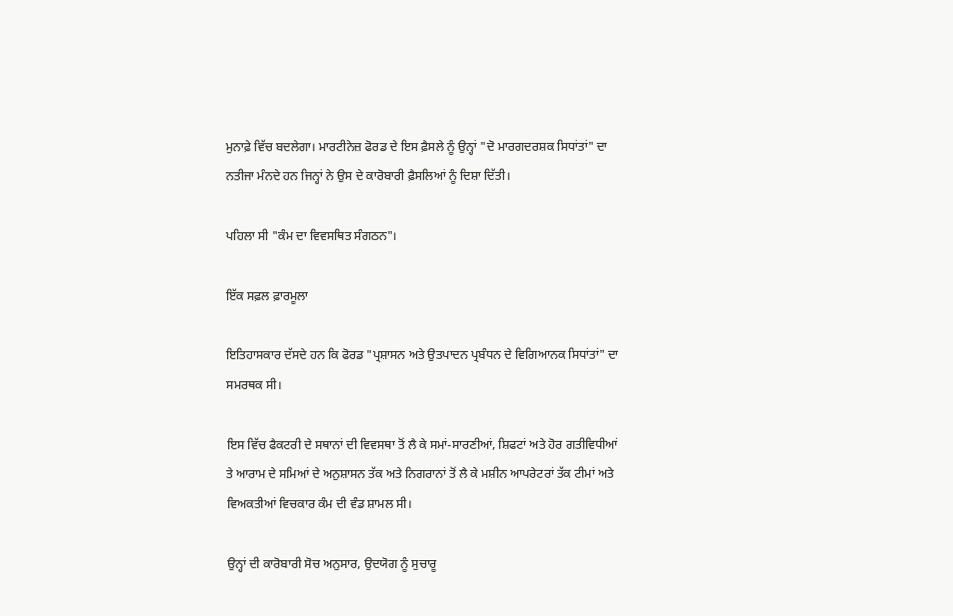ਮੁਨਾਫ਼ੇ ਵਿੱਚ ਬਦਲੇਗਾ। ਮਾਰਟੀਨੇਜ਼ ਫੋਰਡ ਦੇ ਇਸ ਫ਼ੈਸਲੇ ਨੂੰ ਉਨ੍ਹਾਂ "ਦੋ ਮਾਰਗਦਰਸ਼ਕ ਸਿਧਾਂਤਾਂ" ਦਾ ਨਤੀਜਾ ਮੰਨਦੇ ਹਨ ਜਿਨ੍ਹਾਂ ਨੇ ਉਸ ਦੇ ਕਾਰੋਬਾਰੀ ਫ਼ੈਸਲਿਆਂ ਨੂੰ ਦਿਸ਼ਾ ਦਿੱਤੀ।

ਪਹਿਲਾ ਸੀ "ਕੰਮ ਦਾ ਵਿਵਸਥਿਤ ਸੰਗਠਨ"।

ਇੱਕ ਸਫ਼ਲ ਫ਼ਾਰਮੂਲਾ

ਇਤਿਹਾਸਕਾਰ ਦੱਸਦੇ ਹਨ ਕਿ ਫੋਰਡ "ਪ੍ਰਸ਼ਾਸਨ ਅਤੇ ਉਤਪਾਦਨ ਪ੍ਰਬੰਧਨ ਦੇ ਵਿਗਿਆਨਕ ਸਿਧਾਂਤਾਂ" ਦਾ ਸਮਰਥਕ ਸੀ।

ਇਸ ਵਿੱਚ ਫੈਕਟਰੀ ਦੇ ਸਥਾਨਾਂ ਦੀ ਵਿਵਸਥਾ ਤੋਂ ਲੈ ਕੇ ਸਮਾਂ-ਸਾਰਣੀਆਂ, ਸ਼ਿਫਟਾਂ ਅਤੇ ਹੋਰ ਗਤੀਵਿਧੀਆਂ ਤੇ ਆਰਾਮ ਦੇ ਸਮਿਆਂ ਦੇ ਅਨੁਸ਼ਾਸਨ ਤੱਕ ਅਤੇ ਨਿਗਰਾਨਾਂ ਤੋਂ ਲੈ ਕੇ ਮਸ਼ੀਨ ਆਪਰੇਟਰਾਂ ਤੱਕ ਟੀਮਾਂ ਅਤੇ ਵਿਅਕਤੀਆਂ ਵਿਚਕਾਰ ਕੰਮ ਦੀ ਵੰਡ ਸ਼ਾਮਲ ਸੀ।

ਉਨ੍ਹਾਂ ਦੀ ਕਾਰੋਬਾਰੀ ਸੋਚ ਅਨੁਸਾਰ, ਉਦਯੋਗ ਨੂੰ ਸੁਚਾਰੂ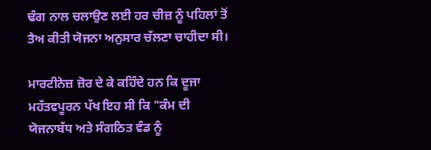ਢੰਗ ਨਾਲ ਚਲਾਉਣ ਲਈ ਹਰ ਚੀਜ਼ ਨੂੰ ਪਹਿਲਾਂ ਤੋਂ ਤੈਅ ਕੀਤੀ ਯੋਜਨਾ ਅਨੁਸਾਰ ਚੱਲਣਾ ਚਾਹੀਦਾ ਸੀ।

ਮਾਰਟੀਨੇਜ਼ ਜ਼ੋਰ ਦੇ ਕੇ ਕਹਿੰਦੇ ਹਨ ਕਿ ਦੂਜਾ ਮਹੱਤਵਪੂਰਨ ਪੱਖ ਇਹ ਸੀ ਕਿ "ਕੰਮ ਦੀ ਯੋਜਨਾਬੱਧ ਅਤੇ ਸੰਗਠਿਤ ਵੰਡ ਨੂੰ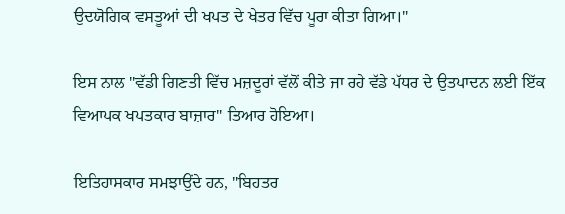ਉਦਯੋਗਿਕ ਵਸਤੂਆਂ ਦੀ ਖਪਤ ਦੇ ਖੇਤਰ ਵਿੱਚ ਪੂਰਾ ਕੀਤਾ ਗਿਆ।"

ਇਸ ਨਾਲ "ਵੱਡੀ ਗਿਣਤੀ ਵਿੱਚ ਮਜ਼ਦੂਰਾਂ ਵੱਲੋਂ ਕੀਤੇ ਜਾ ਰਹੇ ਵੱਡੇ ਪੱਧਰ ਦੇ ਉਤਪਾਦਨ ਲਈ ਇੱਕ ਵਿਆਪਕ ਖਪਤਕਾਰ ਬਾਜ਼ਾਰ" ਤਿਆਰ ਹੋਇਆ।

ਇਤਿਹਾਸਕਾਰ ਸਮਝਾਉਂਦੇ ਹਨ, "ਬਿਹਤਰ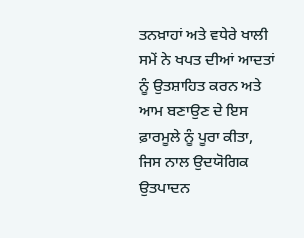ਤਨਖ਼ਾਹਾਂ ਅਤੇ ਵਧੇਰੇ ਖਾਲੀ ਸਮੇਂ ਨੇ ਖਪਤ ਦੀਆਂ ਆਦਤਾਂ ਨੂੰ ਉਤਸ਼ਾਹਿਤ ਕਰਨ ਅਤੇ ਆਮ ਬਣਾਉਣ ਦੇ ਇਸ ਫ਼ਾਰਮੂਲੇ ਨੂੰ ਪੂਰਾ ਕੀਤਾ, ਜਿਸ ਨਾਲ ਉਦਯੋਗਿਕ ਉਤਪਾਦਨ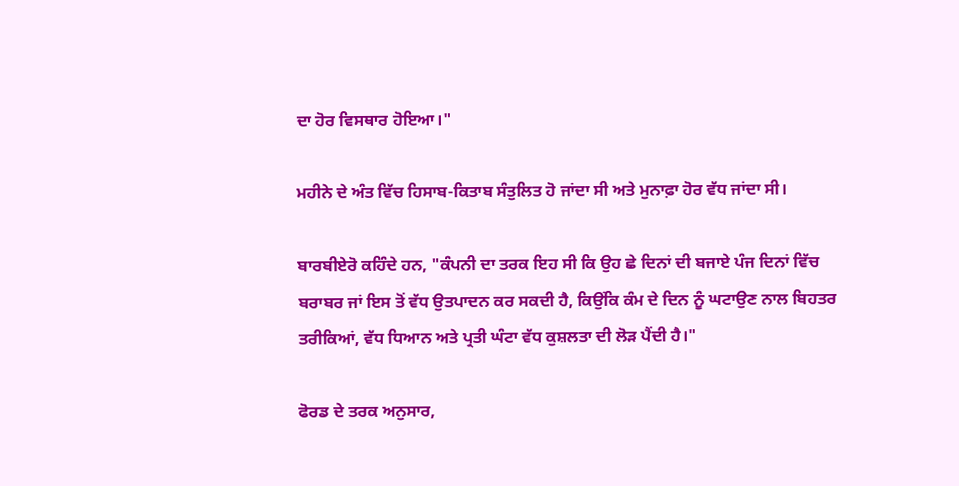ਦਾ ਹੋਰ ਵਿਸਥਾਰ ਹੋਇਆ।"

ਮਹੀਨੇ ਦੇ ਅੰਤ ਵਿੱਚ ਹਿਸਾਬ-ਕਿਤਾਬ ਸੰਤੁਲਿਤ ਹੋ ਜਾਂਦਾ ਸੀ ਅਤੇ ਮੁਨਾਫ਼ਾ ਹੋਰ ਵੱਧ ਜਾਂਦਾ ਸੀ।

ਬਾਰਬੀਏਰੋ ਕਹਿੰਦੇ ਹਨ, "ਕੰਪਨੀ ਦਾ ਤਰਕ ਇਹ ਸੀ ਕਿ ਉਹ ਛੇ ਦਿਨਾਂ ਦੀ ਬਜਾਏ ਪੰਜ ਦਿਨਾਂ ਵਿੱਚ ਬਰਾਬਰ ਜਾਂ ਇਸ ਤੋਂ ਵੱਧ ਉਤਪਾਦਨ ਕਰ ਸਕਦੀ ਹੈ, ਕਿਉਂਕਿ ਕੰਮ ਦੇ ਦਿਨ ਨੂੰ ਘਟਾਉਣ ਨਾਲ ਬਿਹਤਰ ਤਰੀਕਿਆਂ, ਵੱਧ ਧਿਆਨ ਅਤੇ ਪ੍ਰਤੀ ਘੰਟਾ ਵੱਧ ਕੁਸ਼ਲਤਾ ਦੀ ਲੋੜ ਪੈਂਦੀ ਹੈ।"

ਫੋਰਡ ਦੇ ਤਰਕ ਅਨੁਸਾਰ,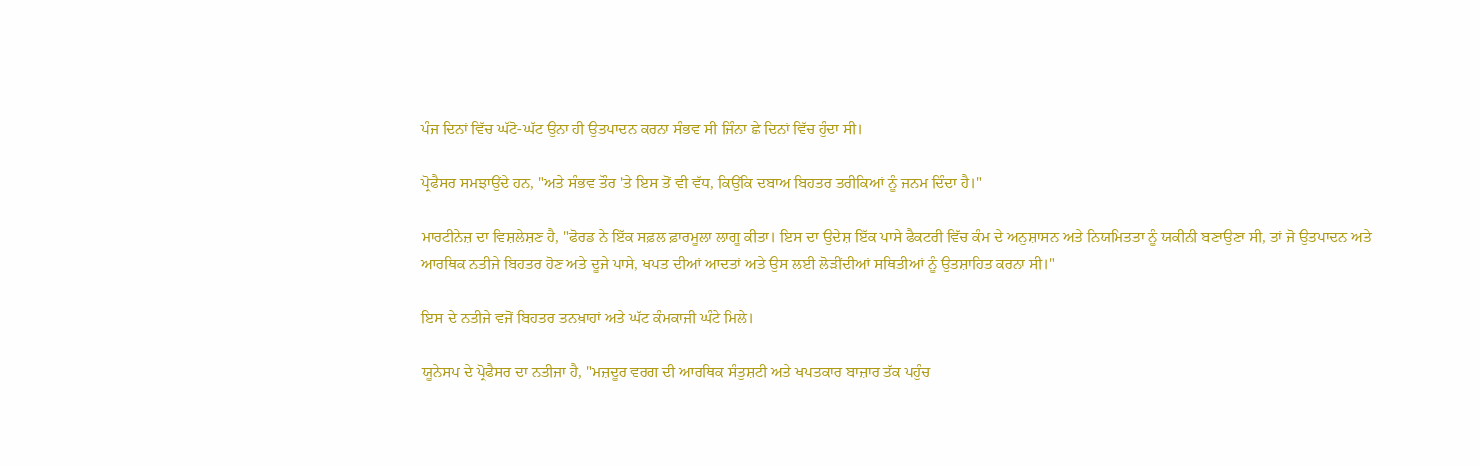ਪੰਜ ਦਿਨਾਂ ਵਿੱਚ ਘੱਟੋ-ਘੱਟ ਉਨਾ ਹੀ ਉਤਪਾਦਨ ਕਰਨਾ ਸੰਭਵ ਸੀ ਜਿੰਨਾ ਛੇ ਦਿਨਾਂ ਵਿੱਚ ਹੁੰਦਾ ਸੀ।

ਪ੍ਰੋਫੈਸਰ ਸਮਝਾਉਂਦੇ ਹਨ, "ਅਤੇ ਸੰਭਵ ਤੌਰ 'ਤੇ ਇਸ ਤੋਂ ਵੀ ਵੱਧ, ਕਿਉਂਕਿ ਦਬਾਅ ਬਿਹਤਰ ਤਰੀਕਿਆਂ ਨੂੰ ਜਨਮ ਦਿੰਦਾ ਹੈ।"

ਮਾਰਟੀਨੇਜ਼ ਦਾ ਵਿਸ਼ਲੇਸ਼ਣ ਹੈ, "ਫੋਰਡ ਨੇ ਇੱਕ ਸਫ਼ਲ ਫ਼ਾਰਮੂਲਾ ਲਾਗੂ ਕੀਤਾ। ਇਸ ਦਾ ਉਦੇਸ਼ ਇੱਕ ਪਾਸੇ ਫੈਕਟਰੀ ਵਿੱਚ ਕੰਮ ਦੇ ਅਨੁਸ਼ਾਸਨ ਅਤੇ ਨਿਯਮਿਤਤਾ ਨੂੰ ਯਕੀਨੀ ਬਣਾਉਣਾ ਸੀ, ਤਾਂ ਜੋ ਉਤਪਾਦਨ ਅਤੇ ਆਰਥਿਕ ਨਤੀਜੇ ਬਿਹਤਰ ਹੋਣ ਅਤੇ ਦੂਜੇ ਪਾਸੇ, ਖਪਤ ਦੀਆਂ ਆਦਤਾਂ ਅਤੇ ਉਸ ਲਈ ਲੋੜੀਂਦੀਆਂ ਸਥਿਤੀਆਂ ਨੂੰ ਉਤਸ਼ਾਹਿਤ ਕਰਨਾ ਸੀ।"

ਇਸ ਦੇ ਨਤੀਜੇ ਵਜੋਂ ਬਿਹਤਰ ਤਨਖ਼ਾਹਾਂ ਅਤੇ ਘੱਟ ਕੰਮਕਾਜੀ ਘੰਟੇ ਮਿਲੇ।

ਯੂਨੇਸਪ ਦੇ ਪ੍ਰੋਫੈਸਰ ਦਾ ਨਤੀਜਾ ਹੈ, "ਮਜ਼ਦੂਰ ਵਰਗ ਦੀ ਆਰਥਿਕ ਸੰਤੁਸ਼ਟੀ ਅਤੇ ਖਪਤਕਾਰ ਬਾਜ਼ਾਰ ਤੱਕ ਪਹੁੰਚ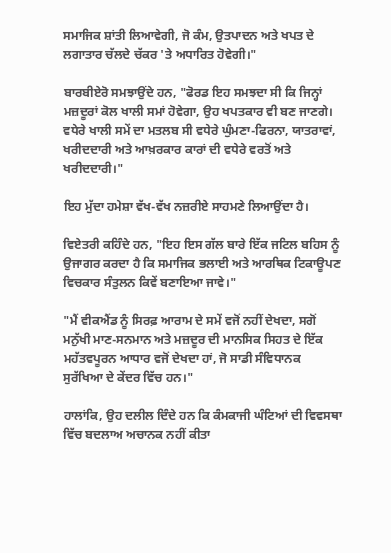ਸਮਾਜਿਕ ਸ਼ਾਂਤੀ ਲਿਆਵੇਗੀ, ਜੋ ਕੰਮ, ਉਤਪਾਦਨ ਅਤੇ ਖਪਤ ਦੇ ਲਗਾਤਾਰ ਚੱਲਦੇ ਚੱਕਰ 'ਤੇ ਅਧਾਰਿਤ ਹੋਵੇਗੀ।"

ਬਾਰਬੀਏਰੋ ਸਮਝਾਉਂਦੇ ਹਨ, "ਫੋਰਡ ਇਹ ਸਮਝਦਾ ਸੀ ਕਿ ਜਿਨ੍ਹਾਂ ਮਜ਼ਦੂਰਾਂ ਕੋਲ ਖਾਲੀ ਸਮਾਂ ਹੋਵੇਗਾ, ਉਹ ਖਪਤਕਾਰ ਵੀ ਬਣ ਜਾਣਗੇ। ਵਧੇਰੇ ਖਾਲੀ ਸਮੇਂ ਦਾ ਮਤਲਬ ਸੀ ਵਧੇਰੇ ਘੁੰਮਣਾ-ਫਿਰਨਾ, ਯਾਤਰਾਵਾਂ, ਖਰੀਦਦਾਰੀ ਅਤੇ ਆਖ਼ਰਕਾਰ ਕਾਰਾਂ ਦੀ ਵਧੇਰੇ ਵਰਤੋਂ ਅਤੇ ਖਰੀਦਦਾਰੀ।"

ਇਹ ਮੁੱਦਾ ਹਮੇਸ਼ਾ ਵੱਖ-ਵੱਖ ਨਜ਼ਰੀਏ ਸਾਹਮਣੇ ਲਿਆਉਂਦਾ ਹੈ।

ਵਿਏਤਰੀ ਕਹਿੰਦੇ ਹਨ, "ਇਹ ਇਸ ਗੱਲ ਬਾਰੇ ਇੱਕ ਜਟਿਲ ਬਹਿਸ ਨੂੰ ਉਜਾਗਰ ਕਰਦਾ ਹੈ ਕਿ ਸਮਾਜਿਕ ਭਲਾਈ ਅਤੇ ਆਰਥਿਕ ਟਿਕਾਊਪਣ ਵਿਚਕਾਰ ਸੰਤੁਲਨ ਕਿਵੇਂ ਬਣਾਇਆ ਜਾਵੇ।"

"ਮੈਂ ਵੀਕਐਂਡ ਨੂੰ ਸਿਰਫ਼ ਆਰਾਮ ਦੇ ਸਮੇਂ ਵਜੋਂ ਨਹੀਂ ਦੇਖਦਾ, ਸਗੋਂ ਮਨੁੱਖੀ ਮਾਣ-ਸਨਮਾਨ ਅਤੇ ਮਜ਼ਦੂਰ ਦੀ ਮਾਨਸਿਕ ਸਿਹਤ ਦੇ ਇੱਕ ਮਹੱਤਵਪੂਰਨ ਆਧਾਰ ਵਜੋਂ ਦੇਖਦਾ ਹਾਂ, ਜੋ ਸਾਡੀ ਸੰਵਿਧਾਨਕ ਸੁਰੱਖਿਆ ਦੇ ਕੇਂਦਰ ਵਿੱਚ ਹਨ।"

ਹਾਲਾਂਕਿ, ਉਹ ਦਲੀਲ ਦਿੰਦੇ ਹਨ ਕਿ ਕੰਮਕਾਜੀ ਘੰਟਿਆਂ ਦੀ ਵਿਵਸਥਾ ਵਿੱਚ ਬਦਲਾਅ ਅਚਾਨਕ ਨਹੀਂ ਕੀਤਾ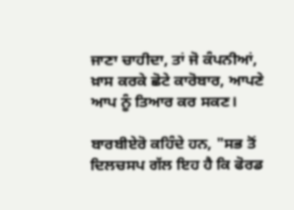ਜਾਣਾ ਚਾਹੀਦਾ, ਤਾਂ ਜੋ ਕੰਪਨੀਆਂ, ਖ਼ਾਸ ਕਰਕੇ ਛੋਟੇ ਕਾਰੋਬਾਰ, ਆਪਣੇ ਆਪ ਨੂੰ ਤਿਆਰ ਕਰ ਸਕਣ।

ਬਾਰਬੀਏਰੋ ਕਹਿੰਦੇ ਹਨ, "ਸਭ ਤੋਂ ਦਿਲਚਸਪ ਗੱਲ ਇਹ ਹੈ ਕਿ ਫੋਰਡ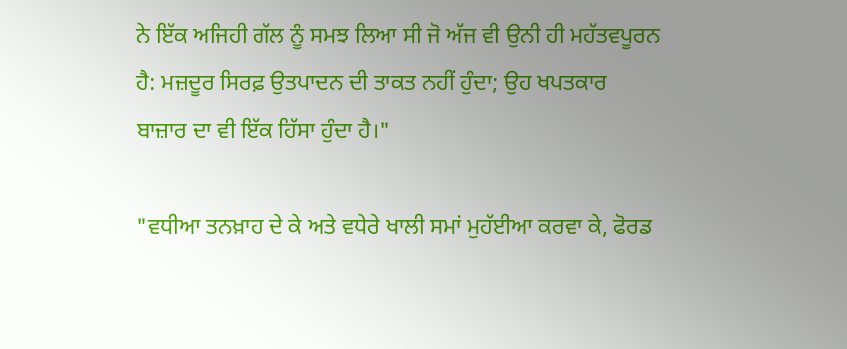ਨੇ ਇੱਕ ਅਜਿਹੀ ਗੱਲ ਨੂੰ ਸਮਝ ਲਿਆ ਸੀ ਜੋ ਅੱਜ ਵੀ ਉਨੀ ਹੀ ਮਹੱਤਵਪੂਰਨ ਹੈ: ਮਜ਼ਦੂਰ ਸਿਰਫ਼ ਉਤਪਾਦਨ ਦੀ ਤਾਕਤ ਨਹੀਂ ਹੁੰਦਾ; ਉਹ ਖਪਤਕਾਰ ਬਾਜ਼ਾਰ ਦਾ ਵੀ ਇੱਕ ਹਿੱਸਾ ਹੁੰਦਾ ਹੈ।"

"ਵਧੀਆ ਤਨਖ਼ਾਹ ਦੇ ਕੇ ਅਤੇ ਵਧੇਰੇ ਖਾਲੀ ਸਮਾਂ ਮੁਹੱਈਆ ਕਰਵਾ ਕੇ, ਫੋਰਡ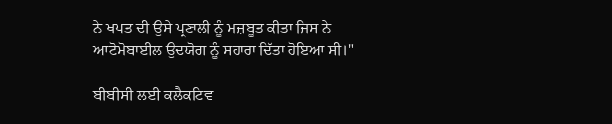ਨੇ ਖਪਤ ਦੀ ਉਸੇ ਪ੍ਰਣਾਲੀ ਨੂੰ ਮਜ਼ਬੂਤ ਕੀਤਾ ਜਿਸ ਨੇ ਆਟੋਮੋਬਾਈਲ ਉਦਯੋਗ ਨੂੰ ਸਹਾਰਾ ਦਿੱਤਾ ਹੋਇਆ ਸੀ।"

ਬੀਬੀਸੀ ਲਈ ਕਲੈਕਟਿਵ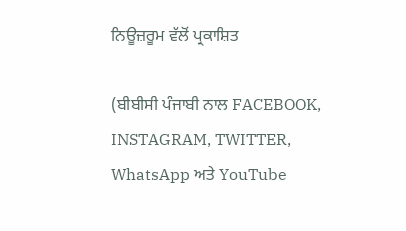ਨਿਊਜ਼ਰੂਮ ਵੱਲੋਂ ਪ੍ਰਕਾਸ਼ਿਤ

(ਬੀਬੀਸੀ ਪੰਜਾਬੀ ਨਾਲ FACEBOOK, INSTAGRAM, TWITTER, WhatsApp ਅਤੇ YouTube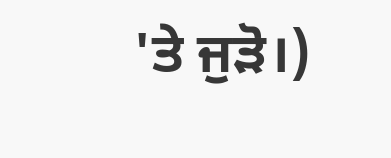'ਤੇ ਜੁੜੋ।)